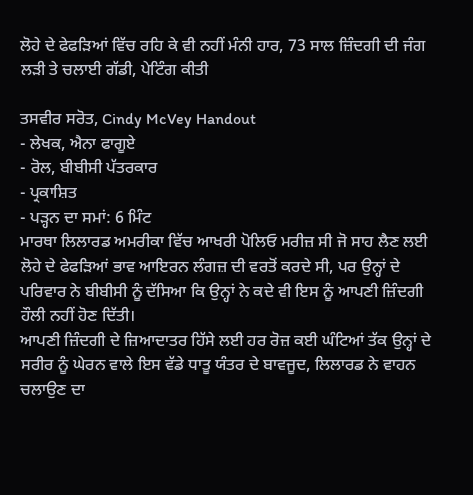ਲੋਹੇ ਦੇ ਫੇਫੜਿਆਂ ਵਿੱਚ ਰਹਿ ਕੇ ਵੀ ਨਹੀਂ ਮੰਨੀ ਹਾਰ, 73 ਸਾਲ ਜ਼ਿੰਦਗੀ ਦੀ ਜੰਗ ਲੜੀ ਤੇ ਚਲਾਈ ਗੱਡੀ, ਪੇਟਿੰਗ ਕੀਤੀ

ਤਸਵੀਰ ਸਰੋਤ, Cindy McVey Handout
- ਲੇਖਕ, ਐਨਾ ਫਾਗੂਏ
- ਰੋਲ, ਬੀਬੀਸੀ ਪੱਤਰਕਾਰ
- ਪ੍ਰਕਾਸ਼ਿਤ
- ਪੜ੍ਹਨ ਦਾ ਸਮਾਂ: 6 ਮਿੰਟ
ਮਾਰਥਾ ਲਿਲਾਰਡ ਅਮਰੀਕਾ ਵਿੱਚ ਆਖਰੀ ਪੋਲਿਓ ਮਰੀਜ਼ ਸੀ ਜੋ ਸਾਹ ਲੈਣ ਲਈ ਲੋਹੇ ਦੇ ਫੇਫੜਿਆਂ ਭਾਵ ਆਇਰਨ ਲੰਗਜ਼ ਦੀ ਵਰਤੋਂ ਕਰਦੇ ਸੀ, ਪਰ ਉਨ੍ਹਾਂ ਦੇ ਪਰਿਵਾਰ ਨੇ ਬੀਬੀਸੀ ਨੂੰ ਦੱਸਿਆ ਕਿ ਉਨ੍ਹਾਂ ਨੇ ਕਦੇ ਵੀ ਇਸ ਨੂੰ ਆਪਣੀ ਜ਼ਿੰਦਗੀ ਹੌਲੀ ਨਹੀਂ ਹੋਣ ਦਿੱਤੀ।
ਆਪਣੀ ਜ਼ਿੰਦਗੀ ਦੇ ਜ਼ਿਆਦਾਤਰ ਹਿੱਸੇ ਲਈ ਹਰ ਰੋਜ਼ ਕਈ ਘੰਟਿਆਂ ਤੱਕ ਉਨ੍ਹਾਂ ਦੇ ਸਰੀਰ ਨੂੰ ਘੇਰਨ ਵਾਲੇ ਇਸ ਵੱਡੇ ਧਾਤੂ ਯੰਤਰ ਦੇ ਬਾਵਜੂਦ, ਲਿਲਾਰਡ ਨੇ ਵਾਹਨ ਚਲਾਉਣ ਦਾ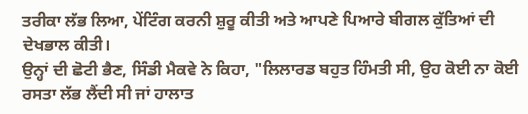ਤਰੀਕਾ ਲੱਭ ਲਿਆ, ਪੇਂਟਿੰਗ ਕਰਨੀ ਸ਼ੁਰੂ ਕੀਤੀ ਅਤੇ ਆਪਣੇ ਪਿਆਰੇ ਬੀਗਲ ਕੁੱਤਿਆਂ ਦੀ ਦੇਖਭਾਲ ਕੀਤੀ।
ਉਨ੍ਹਾਂ ਦੀ ਛੋਟੀ ਭੈਣ, ਸਿੰਡੀ ਮੈਕਵੇ ਨੇ ਕਿਹਾ, "ਲਿਲਾਰਡ ਬਹੁਤ ਹਿੰਮਤੀ ਸੀ, ਉਹ ਕੋਈ ਨਾ ਕੋਈ ਰਸਤਾ ਲੱਭ ਲੈਂਦੀ ਸੀ ਜਾਂ ਹਾਲਾਤ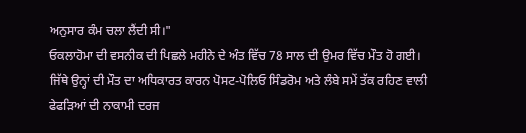ਅਨੁਸਾਰ ਕੰਮ ਚਲਾ ਲੈਂਦੀ ਸੀ।"
ਓਕਲਾਹੋਮਾ ਦੀ ਵਸਨੀਕ ਦੀ ਪਿਛਲੇ ਮਹੀਨੇ ਦੇ ਅੰਤ ਵਿੱਚ 78 ਸਾਲ ਦੀ ਉਮਰ ਵਿੱਚ ਮੌਤ ਹੋ ਗਈ।
ਜਿੱਥੇ ਉਨ੍ਹਾਂ ਦੀ ਮੌਤ ਦਾ ਅਧਿਕਾਰਤ ਕਾਰਨ ਪੋਸਟ-ਪੋਲਿਓ ਸਿੰਡਰੋਮ ਅਤੇ ਲੰਬੇ ਸਮੇਂ ਤੱਕ ਰਹਿਣ ਵਾਲੀ ਫੇਫੜਿਆਂ ਦੀ ਨਾਕਾਮੀ ਦਰਜ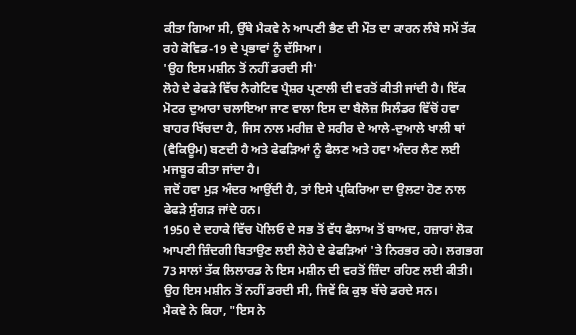ਕੀਤਾ ਗਿਆ ਸੀ, ਉੱਥੇ ਮੈਕਵੇ ਨੇ ਆਪਣੀ ਭੈਣ ਦੀ ਮੌਤ ਦਾ ਕਾਰਨ ਲੰਬੇ ਸਮੇਂ ਤੱਕ ਰਹੇ ਕੋਵਿਡ-19 ਦੇ ਪ੍ਰਭਾਵਾਂ ਨੂੰ ਦੱਸਿਆ।
'ਉਹ ਇਸ ਮਸ਼ੀਨ ਤੋਂ ਨਹੀਂ ਡਰਦੀ ਸੀ'
ਲੋਹੇ ਦੇ ਫੇਫੜੇ ਵਿੱਚ ਨੈਗੇਟਿਵ ਪ੍ਰੈਸ਼ਰ ਪ੍ਰਣਾਲੀ ਦੀ ਵਰਤੋਂ ਕੀਤੀ ਜਾਂਦੀ ਹੈ। ਇੱਕ ਮੋਟਰ ਦੁਆਰਾ ਚਲਾਇਆ ਜਾਣ ਵਾਲਾ ਇਸ ਦਾ ਬੈਲੋਜ਼ ਸਿਲੰਡਰ ਵਿੱਚੋਂ ਹਵਾ ਬਾਹਰ ਖਿੱਚਦਾ ਹੈ, ਜਿਸ ਨਾਲ ਮਰੀਜ਼ ਦੇ ਸਰੀਰ ਦੇ ਆਲੇ-ਦੁਆਲੇ ਖਾਲੀ ਥਾਂ (ਵੈਕਿਊਮ) ਬਣਦੀ ਹੈ ਅਤੇ ਫੇਫੜਿਆਂ ਨੂੰ ਫੈਲਣ ਅਤੇ ਹਵਾ ਅੰਦਰ ਲੈਣ ਲਈ ਮਜਬੂਰ ਕੀਤਾ ਜਾਂਦਾ ਹੈ।
ਜਦੋਂ ਹਵਾ ਮੁੜ ਅੰਦਰ ਆਉਂਦੀ ਹੈ, ਤਾਂ ਇਸੇ ਪ੍ਰਕਿਰਿਆ ਦਾ ਉਲਟਾ ਹੋਣ ਨਾਲ ਫੇਫੜੇ ਸੁੰਗੜ ਜਾਂਦੇ ਹਨ।
1950 ਦੇ ਦਹਾਕੇ ਵਿੱਚ ਪੋਲਿਓ ਦੇ ਸਭ ਤੋਂ ਵੱਧ ਫੈਲਾਅ ਤੋਂ ਬਾਅਦ, ਹਜ਼ਾਰਾਂ ਲੋਕ ਆਪਣੀ ਜ਼ਿੰਦਗੀ ਬਿਤਾਉਣ ਲਈ ਲੋਹੇ ਦੇ ਫੇਫੜਿਆਂ 'ਤੇ ਨਿਰਭਰ ਰਹੇ। ਲਗਭਗ 73 ਸਾਲਾਂ ਤੱਕ ਲਿਲਾਰਡ ਨੇ ਇਸ ਮਸ਼ੀਨ ਦੀ ਵਰਤੋਂ ਜ਼ਿੰਦਾ ਰਹਿਣ ਲਈ ਕੀਤੀ।
ਉਹ ਇਸ ਮਸ਼ੀਨ ਤੋਂ ਨਹੀਂ ਡਰਦੀ ਸੀ, ਜਿਵੇਂ ਕਿ ਕੁਝ ਬੱਚੇ ਡਰਦੇ ਸਨ।
ਮੈਕਵੇ ਨੇ ਕਿਹਾ, "ਇਸ ਨੇ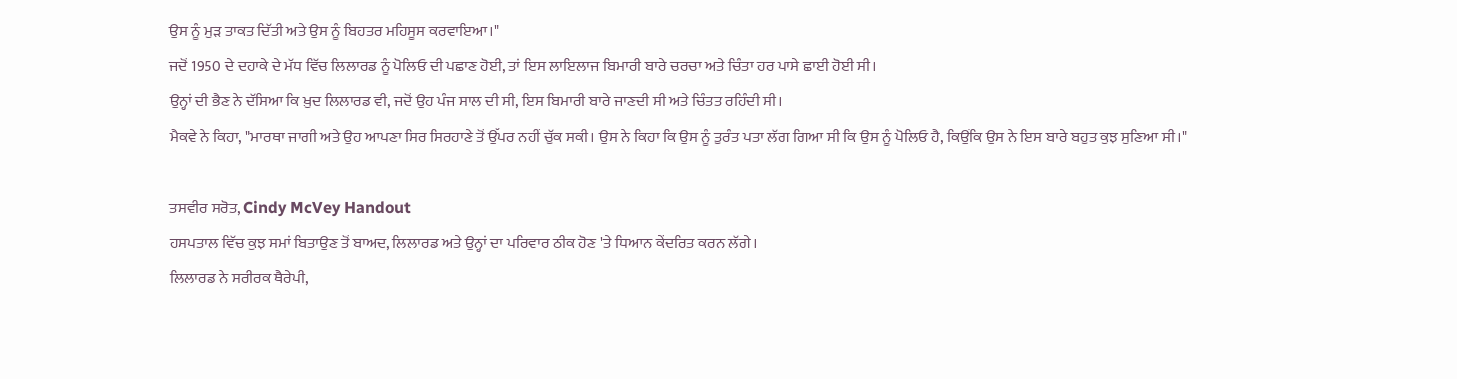ਉਸ ਨੂੰ ਮੁੜ ਤਾਕਤ ਦਿੱਤੀ ਅਤੇ ਉਸ ਨੂੰ ਬਿਹਤਰ ਮਹਿਸੂਸ ਕਰਵਾਇਆ।"
ਜਦੋਂ 1950 ਦੇ ਦਹਾਕੇ ਦੇ ਮੱਧ ਵਿੱਚ ਲਿਲਾਰਡ ਨੂੰ ਪੋਲਿਓ ਦੀ ਪਛਾਣ ਹੋਈ, ਤਾਂ ਇਸ ਲਾਇਲਾਜ ਬਿਮਾਰੀ ਬਾਰੇ ਚਰਚਾ ਅਤੇ ਚਿੰਤਾ ਹਰ ਪਾਸੇ ਛਾਈ ਹੋਈ ਸੀ।
ਉਨ੍ਹਾਂ ਦੀ ਭੈਣ ਨੇ ਦੱਸਿਆ ਕਿ ਖ਼ੁਦ ਲਿਲਾਰਡ ਵੀ, ਜਦੋਂ ਉਹ ਪੰਜ ਸਾਲ ਦੀ ਸੀ, ਇਸ ਬਿਮਾਰੀ ਬਾਰੇ ਜਾਣਦੀ ਸੀ ਅਤੇ ਚਿੰਤਤ ਰਹਿੰਦੀ ਸੀ।
ਮੈਕਵੇ ਨੇ ਕਿਹਾ, "ਮਾਰਥਾ ਜਾਗੀ ਅਤੇ ਉਹ ਆਪਣਾ ਸਿਰ ਸਿਰਹਾਣੇ ਤੋਂ ਉੱਪਰ ਨਹੀਂ ਚੁੱਕ ਸਕੀ। ਉਸ ਨੇ ਕਿਹਾ ਕਿ ਉਸ ਨੂੰ ਤੁਰੰਤ ਪਤਾ ਲੱਗ ਗਿਆ ਸੀ ਕਿ ਉਸ ਨੂੰ ਪੋਲਿਓ ਹੈ, ਕਿਉਂਕਿ ਉਸ ਨੇ ਇਸ ਬਾਰੇ ਬਹੁਤ ਕੁਝ ਸੁਣਿਆ ਸੀ।"

ਤਸਵੀਰ ਸਰੋਤ, Cindy McVey Handout
ਹਸਪਤਾਲ ਵਿੱਚ ਕੁਝ ਸਮਾਂ ਬਿਤਾਉਣ ਤੋਂ ਬਾਅਦ, ਲਿਲਾਰਡ ਅਤੇ ਉਨ੍ਹਾਂ ਦਾ ਪਰਿਵਾਰ ਠੀਕ ਹੋਣ 'ਤੇ ਧਿਆਨ ਕੇਂਦਰਿਤ ਕਰਨ ਲੱਗੇ।
ਲਿਲਾਰਡ ਨੇ ਸਰੀਰਕ ਥੈਰੇਪੀ,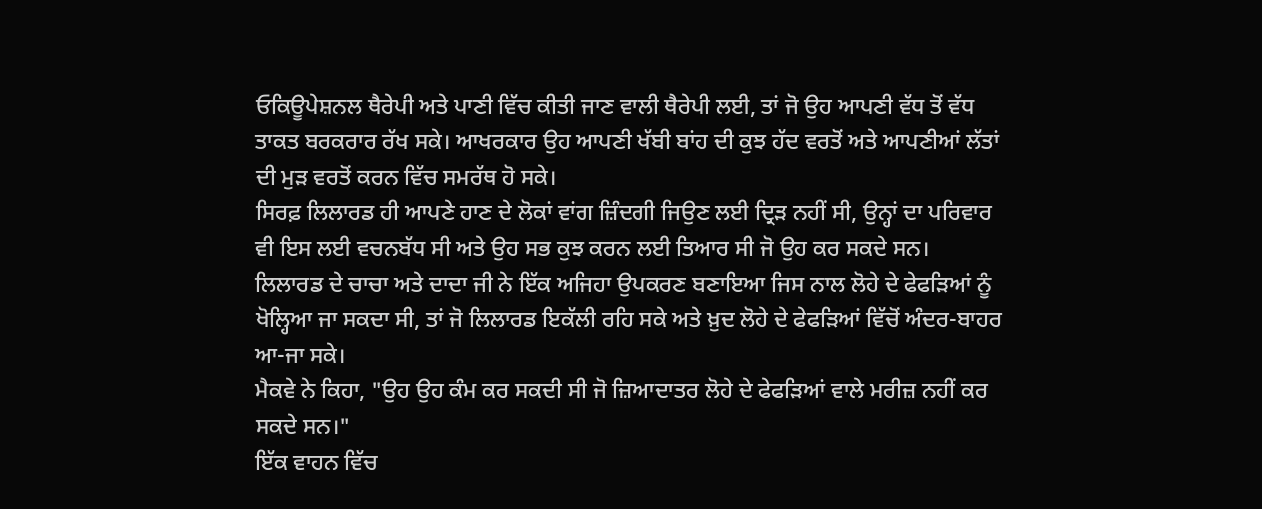ਓਕਿਊਪੇਸ਼ਨਲ ਥੈਰੇਪੀ ਅਤੇ ਪਾਣੀ ਵਿੱਚ ਕੀਤੀ ਜਾਣ ਵਾਲੀ ਥੈਰੇਪੀ ਲਈ, ਤਾਂ ਜੋ ਉਹ ਆਪਣੀ ਵੱਧ ਤੋਂ ਵੱਧ ਤਾਕਤ ਬਰਕਰਾਰ ਰੱਖ ਸਕੇ। ਆਖਰਕਾਰ ਉਹ ਆਪਣੀ ਖੱਬੀ ਬਾਂਹ ਦੀ ਕੁਝ ਹੱਦ ਵਰਤੋਂ ਅਤੇ ਆਪਣੀਆਂ ਲੱਤਾਂ ਦੀ ਮੁੜ ਵਰਤੋਂ ਕਰਨ ਵਿੱਚ ਸਮਰੱਥ ਹੋ ਸਕੇ।
ਸਿਰਫ਼ ਲਿਲਾਰਡ ਹੀ ਆਪਣੇ ਹਾਣ ਦੇ ਲੋਕਾਂ ਵਾਂਗ ਜ਼ਿੰਦਗੀ ਜਿਉਣ ਲਈ ਦ੍ਰਿੜ ਨਹੀਂ ਸੀ, ਉਨ੍ਹਾਂ ਦਾ ਪਰਿਵਾਰ ਵੀ ਇਸ ਲਈ ਵਚਨਬੱਧ ਸੀ ਅਤੇ ਉਹ ਸਭ ਕੁਝ ਕਰਨ ਲਈ ਤਿਆਰ ਸੀ ਜੋ ਉਹ ਕਰ ਸਕਦੇ ਸਨ।
ਲਿਲਾਰਡ ਦੇ ਚਾਚਾ ਅਤੇ ਦਾਦਾ ਜੀ ਨੇ ਇੱਕ ਅਜਿਹਾ ਉਪਕਰਣ ਬਣਾਇਆ ਜਿਸ ਨਾਲ ਲੋਹੇ ਦੇ ਫੇਫੜਿਆਂ ਨੂੰ ਖੋਲ੍ਹਿਆ ਜਾ ਸਕਦਾ ਸੀ, ਤਾਂ ਜੋ ਲਿਲਾਰਡ ਇਕੱਲੀ ਰਹਿ ਸਕੇ ਅਤੇ ਖ਼ੁਦ ਲੋਹੇ ਦੇ ਫੇਫੜਿਆਂ ਵਿੱਚੋਂ ਅੰਦਰ-ਬਾਹਰ ਆ-ਜਾ ਸਕੇ।
ਮੈਕਵੇ ਨੇ ਕਿਹਾ, "ਉਹ ਉਹ ਕੰਮ ਕਰ ਸਕਦੀ ਸੀ ਜੋ ਜ਼ਿਆਦਾਤਰ ਲੋਹੇ ਦੇ ਫੇਫੜਿਆਂ ਵਾਲੇ ਮਰੀਜ਼ ਨਹੀਂ ਕਰ ਸਕਦੇ ਸਨ।"
ਇੱਕ ਵਾਹਨ ਵਿੱਚ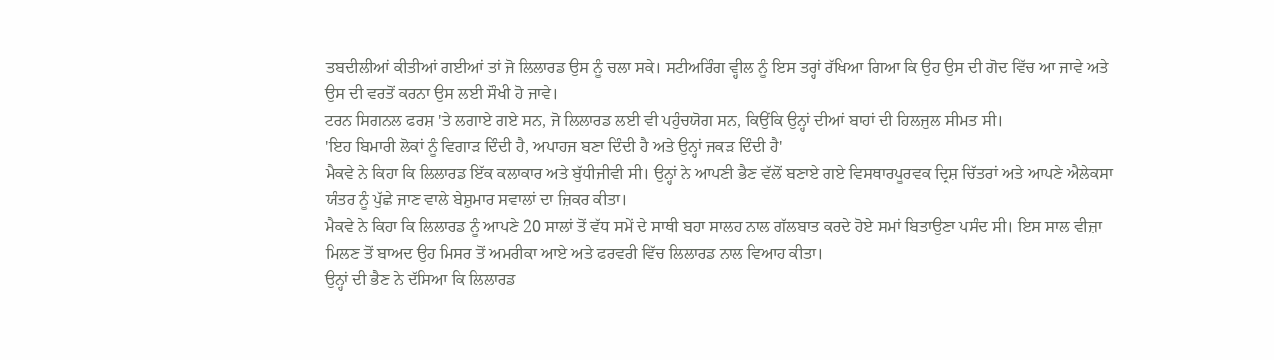ਤਬਦੀਲੀਆਂ ਕੀਤੀਆਂ ਗਈਆਂ ਤਾਂ ਜੋ ਲਿਲਾਰਡ ਉਸ ਨੂੰ ਚਲਾ ਸਕੇ। ਸਟੀਅਰਿੰਗ ਵ੍ਹੀਲ ਨੂੰ ਇਸ ਤਰ੍ਹਾਂ ਰੱਖਿਆ ਗਿਆ ਕਿ ਉਹ ਉਸ ਦੀ ਗੋਦ ਵਿੱਚ ਆ ਜਾਵੇ ਅਤੇ ਉਸ ਦੀ ਵਰਤੋਂ ਕਰਨਾ ਉਸ ਲਈ ਸੌਖੀ ਹੋ ਜਾਵੇ।
ਟਰਨ ਸਿਗਨਲ ਫਰਸ਼ 'ਤੇ ਲਗਾਏ ਗਏ ਸਨ, ਜੋ ਲਿਲਾਰਡ ਲਈ ਵੀ ਪਹੁੰਚਯੋਗ ਸਨ, ਕਿਉਂਕਿ ਉਨ੍ਹਾਂ ਦੀਆਂ ਬਾਹਾਂ ਦੀ ਹਿਲਜੁਲ ਸੀਮਤ ਸੀ।
'ਇਹ ਬਿਮਾਰੀ ਲੋਕਾਂ ਨੂੰ ਵਿਗਾੜ ਦਿੰਦੀ ਹੈ, ਅਪਾਹਜ ਬਣਾ ਦਿੰਦੀ ਹੈ ਅਤੇ ਉਨ੍ਹਾਂ ਜਕੜ ਦਿੰਦੀ ਹੈ'
ਮੈਕਵੇ ਨੇ ਕਿਹਾ ਕਿ ਲਿਲਾਰਡ ਇੱਕ ਕਲਾਕਾਰ ਅਤੇ ਬੁੱਧੀਜੀਵੀ ਸੀ। ਉਨ੍ਹਾਂ ਨੇ ਆਪਣੀ ਭੈਣ ਵੱਲੋਂ ਬਣਾਏ ਗਏ ਵਿਸਥਾਰਪੂਰਵਕ ਦ੍ਰਿਸ਼ ਚਿੱਤਰਾਂ ਅਤੇ ਆਪਣੇ ਐਲੇਕਸਾ ਯੰਤਰ ਨੂੰ ਪੁੱਛੇ ਜਾਣ ਵਾਲੇ ਬੇਸ਼ੁਮਾਰ ਸਵਾਲਾਂ ਦਾ ਜ਼ਿਕਰ ਕੀਤਾ।
ਮੈਕਵੇ ਨੇ ਕਿਹਾ ਕਿ ਲਿਲਾਰਡ ਨੂੰ ਆਪਣੇ 20 ਸਾਲਾਂ ਤੋਂ ਵੱਧ ਸਮੇਂ ਦੇ ਸਾਥੀ ਬਹਾ ਸਾਲਹ ਨਾਲ ਗੱਲਬਾਤ ਕਰਦੇ ਹੋਏ ਸਮਾਂ ਬਿਤਾਉਣਾ ਪਸੰਦ ਸੀ। ਇਸ ਸਾਲ ਵੀਜ਼ਾ ਮਿਲਣ ਤੋਂ ਬਾਅਦ ਉਹ ਮਿਸਰ ਤੋਂ ਅਮਰੀਕਾ ਆਏ ਅਤੇ ਫਰਵਰੀ ਵਿੱਚ ਲਿਲਾਰਡ ਨਾਲ ਵਿਆਹ ਕੀਤਾ।
ਉਨ੍ਹਾਂ ਦੀ ਭੈਣ ਨੇ ਦੱਸਿਆ ਕਿ ਲਿਲਾਰਡ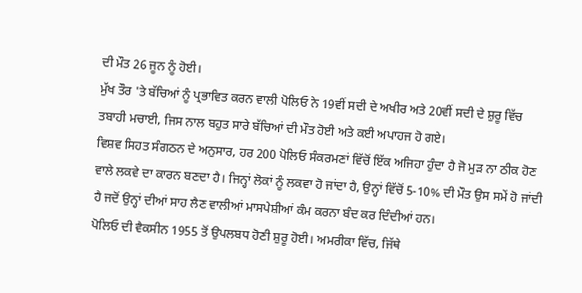ਦੀ ਮੌਤ 26 ਜੂਨ ਨੂੰ ਹੋਈ।
ਮੁੱਖ ਤੌਰ 'ਤੇ ਬੱਚਿਆਂ ਨੂੰ ਪ੍ਰਭਾਵਿਤ ਕਰਨ ਵਾਲੀ ਪੋਲਿਓ ਨੇ 19ਵੀਂ ਸਦੀ ਦੇ ਅਖੀਰ ਅਤੇ 20ਵੀਂ ਸਦੀ ਦੇ ਸ਼ੁਰੂ ਵਿੱਚ ਤਬਾਹੀ ਮਚਾਈ, ਜਿਸ ਨਾਲ ਬਹੁਤ ਸਾਰੇ ਬੱਚਿਆਂ ਦੀ ਮੌਤ ਹੋਈ ਅਤੇ ਕਈ ਅਪਾਹਜ ਹੋ ਗਏ।
ਵਿਸ਼ਵ ਸਿਹਤ ਸੰਗਠਨ ਦੇ ਅਨੁਸਾਰ, ਹਰ 200 ਪੋਲਿਓ ਸੰਕਰਮਣਾਂ ਵਿੱਚੋਂ ਇੱਕ ਅਜਿਹਾ ਹੁੰਦਾ ਹੈ ਜੋ ਮੁੜ ਨਾ ਠੀਕ ਹੋਣ ਵਾਲੇ ਲਕਵੇ ਦਾ ਕਾਰਨ ਬਣਦਾ ਹੈ। ਜਿਨ੍ਹਾਂ ਲੋਕਾਂ ਨੂੰ ਲਕਵਾ ਹੋ ਜਾਂਦਾ ਹੈ, ਉਨ੍ਹਾਂ ਵਿੱਚੋਂ 5-10% ਦੀ ਮੌਤ ਉਸ ਸਮੇਂ ਹੋ ਜਾਂਦੀ ਹੈ ਜਦੋਂ ਉਨ੍ਹਾਂ ਦੀਆਂ ਸਾਹ ਲੈਣ ਵਾਲੀਆਂ ਮਾਸਪੇਸ਼ੀਆਂ ਕੰਮ ਕਰਨਾ ਬੰਦ ਕਰ ਦਿੰਦੀਆਂ ਹਨ।
ਪੋਲਿਓ ਦੀ ਵੈਕਸੀਨ 1955 ਤੋਂ ਉਪਲਬਧ ਹੋਣੀ ਸ਼ੁਰੂ ਹੋਈ। ਅਮਰੀਕਾ ਵਿੱਚ, ਜਿੱਥੇ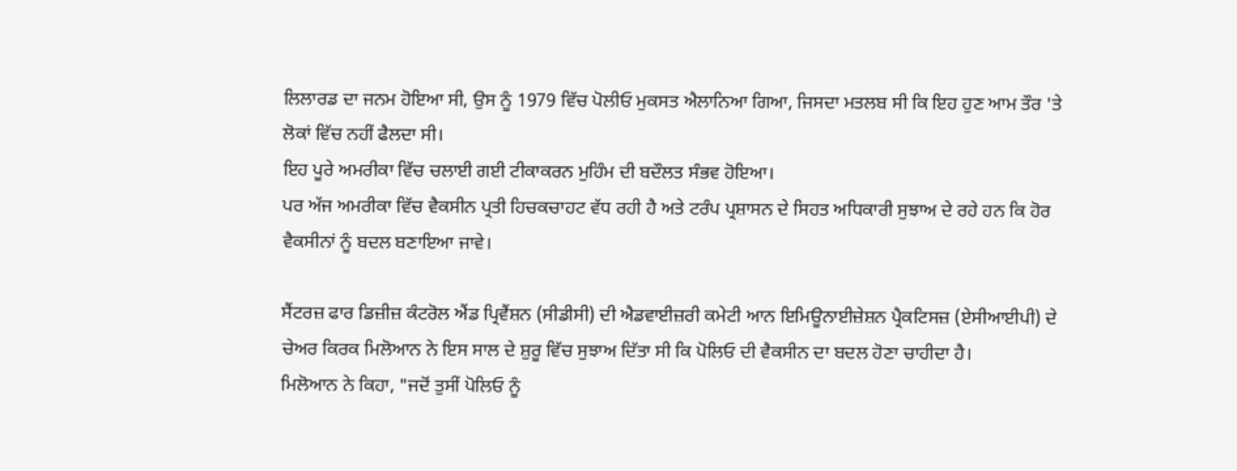ਲਿਲਾਰਡ ਦਾ ਜਨਮ ਹੋਇਆ ਸੀ, ਉਸ ਨੂੰ 1979 ਵਿੱਚ ਪੋਲੀਓ ਮੁਕਸਤ ਐਲਾਨਿਆ ਗਿਆ, ਜਿਸਦਾ ਮਤਲਬ ਸੀ ਕਿ ਇਹ ਹੁਣ ਆਮ ਤੌਰ 'ਤੇ ਲੋਕਾਂ ਵਿੱਚ ਨਹੀਂ ਫੈਲਦਾ ਸੀ।
ਇਹ ਪੂਰੇ ਅਮਰੀਕਾ ਵਿੱਚ ਚਲਾਈ ਗਈ ਟੀਕਾਕਰਨ ਮੁਹਿੰਮ ਦੀ ਬਦੌਲਤ ਸੰਭਵ ਹੋਇਆ।
ਪਰ ਅੱਜ ਅਮਰੀਕਾ ਵਿੱਚ ਵੈਕਸੀਨ ਪ੍ਰਤੀ ਹਿਚਕਚਾਹਟ ਵੱਧ ਰਹੀ ਹੈ ਅਤੇ ਟਰੰਪ ਪ੍ਰਸ਼ਾਸਨ ਦੇ ਸਿਹਤ ਅਧਿਕਾਰੀ ਸੁਝਾਅ ਦੇ ਰਹੇ ਹਨ ਕਿ ਹੋਰ ਵੈਕਸੀਨਾਂ ਨੂੰ ਬਦਲ ਬਣਾਇਆ ਜਾਵੇ।

ਸੈਂਟਰਜ਼ ਫਾਰ ਡਿਜ਼ੀਜ਼ ਕੰਟਰੋਲ ਐਂਡ ਪ੍ਰਿਵੈਂਸ਼ਨ (ਸੀਡੀਸੀ) ਦੀ ਐਡਵਾਈਜ਼ਰੀ ਕਮੇਟੀ ਆਨ ਇਮਿਊਨਾਈਜ਼ੇਸ਼ਨ ਪ੍ਰੈਕਟਿਸਜ਼ (ਏਸੀਆਈਪੀ) ਦੇ ਚੇਅਰ ਕਿਰਕ ਮਿਲੋਆਨ ਨੇ ਇਸ ਸਾਲ ਦੇ ਸ਼ੁਰੂ ਵਿੱਚ ਸੁਝਾਅ ਦਿੱਤਾ ਸੀ ਕਿ ਪੋਲਿਓ ਦੀ ਵੈਕਸੀਨ ਦਾ ਬਦਲ ਹੋਣਾ ਚਾਹੀਦਾ ਹੈ।
ਮਿਲੋਆਨ ਨੇ ਕਿਹਾ, "ਜਦੋਂ ਤੁਸੀਂ ਪੋਲਿਓ ਨੂੰ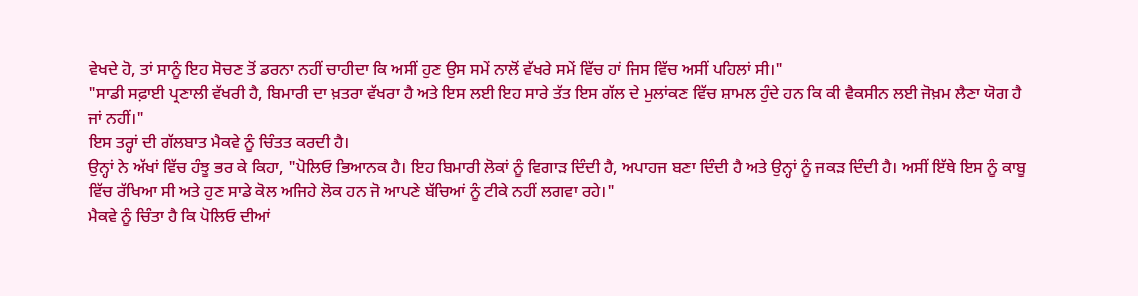ਵੇਖਦੇ ਹੋ, ਤਾਂ ਸਾਨੂੰ ਇਹ ਸੋਚਣ ਤੋਂ ਡਰਨਾ ਨਹੀਂ ਚਾਹੀਦਾ ਕਿ ਅਸੀਂ ਹੁਣ ਉਸ ਸਮੇਂ ਨਾਲੋਂ ਵੱਖਰੇ ਸਮੇਂ ਵਿੱਚ ਹਾਂ ਜਿਸ ਵਿੱਚ ਅਸੀਂ ਪਹਿਲਾਂ ਸੀ।"
"ਸਾਡੀ ਸਫ਼ਾਈ ਪ੍ਰਣਾਲੀ ਵੱਖਰੀ ਹੈ, ਬਿਮਾਰੀ ਦਾ ਖ਼ਤਰਾ ਵੱਖਰਾ ਹੈ ਅਤੇ ਇਸ ਲਈ ਇਹ ਸਾਰੇ ਤੱਤ ਇਸ ਗੱਲ ਦੇ ਮੁਲਾਂਕਣ ਵਿੱਚ ਸ਼ਾਮਲ ਹੁੰਦੇ ਹਨ ਕਿ ਕੀ ਵੈਕਸੀਨ ਲਈ ਜੋਖ਼ਮ ਲੈਣਾ ਯੋਗ ਹੈ ਜਾਂ ਨਹੀਂ।"
ਇਸ ਤਰ੍ਹਾਂ ਦੀ ਗੱਲਬਾਤ ਮੈਕਵੇ ਨੂੰ ਚਿੰਤਤ ਕਰਦੀ ਹੈ।
ਉਨ੍ਹਾਂ ਨੇ ਅੱਖਾਂ ਵਿੱਚ ਹੰਝੂ ਭਰ ਕੇ ਕਿਹਾ, "ਪੋਲਿਓ ਭਿਆਨਕ ਹੈ। ਇਹ ਬਿਮਾਰੀ ਲੋਕਾਂ ਨੂੰ ਵਿਗਾੜ ਦਿੰਦੀ ਹੈ, ਅਪਾਹਜ ਬਣਾ ਦਿੰਦੀ ਹੈ ਅਤੇ ਉਨ੍ਹਾਂ ਨੂੰ ਜਕੜ ਦਿੰਦੀ ਹੈ। ਅਸੀਂ ਇੱਥੇ ਇਸ ਨੂੰ ਕਾਬੂ ਵਿੱਚ ਰੱਖਿਆ ਸੀ ਅਤੇ ਹੁਣ ਸਾਡੇ ਕੋਲ ਅਜਿਹੇ ਲੋਕ ਹਨ ਜੋ ਆਪਣੇ ਬੱਚਿਆਂ ਨੂੰ ਟੀਕੇ ਨਹੀਂ ਲਗਵਾ ਰਹੇ।"
ਮੈਕਵੇ ਨੂੰ ਚਿੰਤਾ ਹੈ ਕਿ ਪੋਲਿਓ ਦੀਆਂ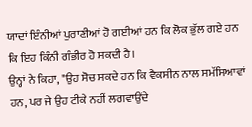ਯਾਦਾਂ ਇੰਨੀਆਂ ਪੁਰਾਣੀਆਂ ਹੋ ਗਈਆਂ ਹਨ ਕਿ ਲੋਕ ਭੁੱਲ ਗਏ ਹਨ ਕਿ ਇਹ ਕਿੰਨੀ ਗੰਭੀਰ ਹੋ ਸਕਦੀ ਹੈ।
ਉਨ੍ਹਾਂ ਨੇ ਕਿਹਾ, "ਉਹ ਸੋਚ ਸਕਦੇ ਹਨ ਕਿ ਵੈਕਸੀਨ ਨਾਲ ਸਮੱਸਿਆਵਾਂ ਹਨ, ਪਰ ਜੇ ਉਹ ਟੀਕੇ ਨਹੀਂ ਲਗਵਾਉਂਦੇ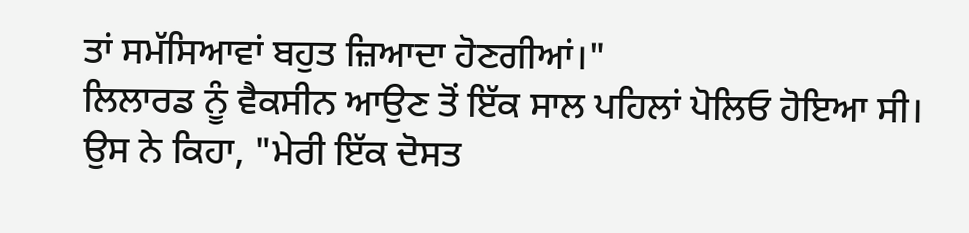ਤਾਂ ਸਮੱਸਿਆਵਾਂ ਬਹੁਤ ਜ਼ਿਆਦਾ ਹੋਣਗੀਆਂ।"
ਲਿਲਾਰਡ ਨੂੰ ਵੈਕਸੀਨ ਆਉਣ ਤੋਂ ਇੱਕ ਸਾਲ ਪਹਿਲਾਂ ਪੋਲਿਓ ਹੋਇਆ ਸੀ।
ਉਸ ਨੇ ਕਿਹਾ, "ਮੇਰੀ ਇੱਕ ਦੋਸਤ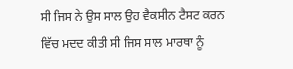ਸੀ ਜਿਸ ਨੇ ਉਸ ਸਾਲ ਉਹ ਵੈਕਸੀਨ ਟੈਸਟ ਕਰਨ ਵਿੱਚ ਮਦਦ ਕੀਤੀ ਸੀ ਜਿਸ ਸਾਲ ਮਾਰਥਾ ਨੂੰ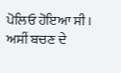ਪੋਲਿਓ ਹੋਇਆ ਸੀ। ਅਸੀਂ ਬਚਣ ਦੇ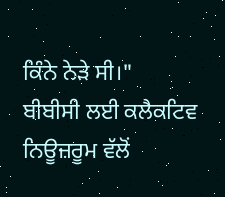ਕਿੰਨੇ ਨੇੜੇ ਸੀ।"
ਬੀਬੀਸੀ ਲਈ ਕਲੈਕਟਿਵ ਨਿਊਜ਼ਰੂਮ ਵੱਲੋਂ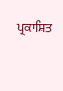ਪ੍ਰਕਾਸ਼ਿਤ